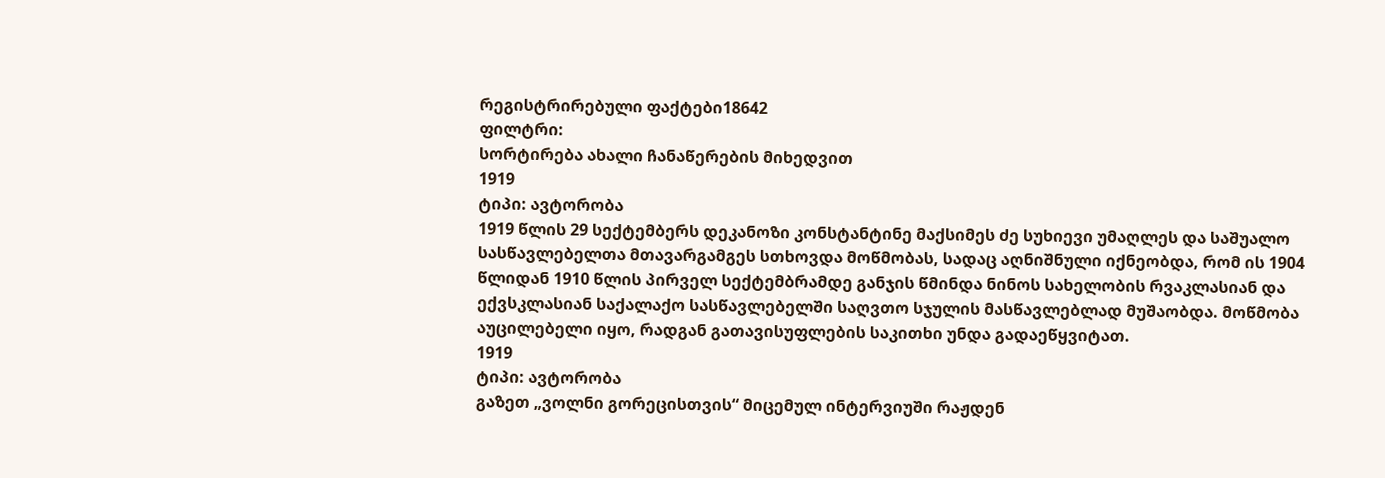რეგისტრირებული ფაქტები18642
ფილტრი:
სორტირება ახალი ჩანაწერების მიხედვით
1919
ტიპი: ავტორობა
1919 წლის 29 სექტემბერს დეკანოზი კონსტანტინე მაქსიმეს ძე სუხიევი უმაღლეს და საშუალო სასწავლებელთა მთავარგამგეს სთხოვდა მოწმობას, სადაც აღნიშნული იქნეობდა, რომ ის 1904 წლიდან 1910 წლის პირველ სექტემბრამდე განჯის წმინდა ნინოს სახელობის რვაკლასიან და ექვსკლასიან საქალაქო სასწავლებელში საღვთო სჯულის მასწავლებლად მუშაობდა. მოწმობა აუცილებელი იყო, რადგან გათავისუფლების საკითხი უნდა გადაეწყვიტათ.
1919
ტიპი: ავტორობა
გაზეთ „ვოლნი გორეცისთვის“ მიცემულ ინტერვიუში რაჟდენ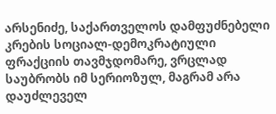არსენიძე, საქართველოს დამფუძნებელი კრების სოციალ-დემოკრატიული ფრაქციის თავმჯდომარე, ვრცლად საუბრობს იმ სერიოზულ, მაგრამ არა დაუძლეველ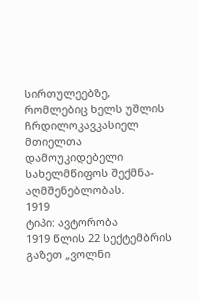სირთულეებზე, რომლებიც ხელს უშლის ჩრდილოკავკასიელ მთიელთა დამოუკიდებელი სახელმწიფოს შექმნა-აღმშენებლობას.
1919
ტიპი: ავტორობა
1919 წლის 22 სექტემბრის გაზეთ „ვოლნი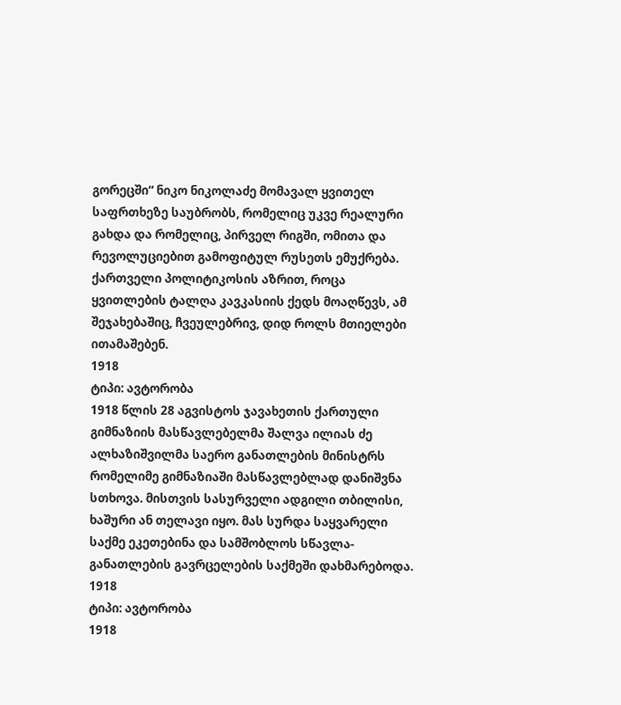გორეცში“ ნიკო ნიკოლაძე მომავალ ყვითელ საფრთხეზე საუბრობს, რომელიც უკვე რეალური გახდა და რომელიც, პირველ რიგში, ომითა და რევოლუციებით გამოფიტულ რუსეთს ემუქრება. ქართველი პოლიტიკოსის აზრით, როცა ყვითლების ტალღა კავკასიის ქედს მოაღწევს, ამ შეჯახებაშიც, ჩვეულებრივ, დიდ როლს მთიელები ითამაშებენ.
1918
ტიპი: ავტორობა
1918 წლის 28 აგვისტოს ჯავახეთის ქართული გიმნაზიის მასწავლებელმა შალვა ილიას ძე ალხაზიშვილმა საერო განათლების მინისტრს რომელიმე გიმნაზიაში მასწავლებლად დანიშვნა სთხოვა. მისთვის სასურველი ადგილი თბილისი, ხაშური ან თელავი იყო. მას სურდა საყვარელი საქმე ეკეთებინა და სამშობლოს სწავლა-განათლების გავრცელების საქმეში დახმარებოდა.
1918
ტიპი: ავტორობა
1918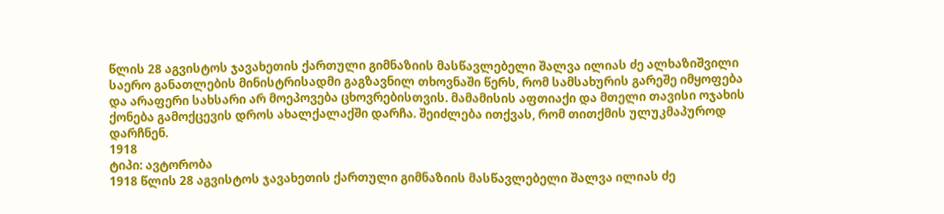წლის 28 აგვისტოს ჯავახეთის ქართული გიმნაზიის მასწავლებელი შალვა ილიას ძე ალხაზიშვილი საერო განათლების მინისტრისადმი გაგზავნილ თხოვნაში წერს, რომ სამსახურის გარეშე იმყოფება და არაფერი სახსარი არ მოეპოვება ცხოვრებისთვის. მამამისის აფთიაქი და მთელი თავისი ოჯახის ქონება გამოქცევის დროს ახალქალაქში დარჩა. შეიძლება ითქვას, რომ თითქმის ულუკმაპუროდ დარჩნენ.
1918
ტიპი: ავტორობა
1918 წლის 28 აგვისტოს ჯავახეთის ქართული გიმნაზიის მასწავლებელი შალვა ილიას ძე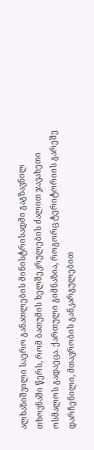ალხაზიშვილი საერო განათლების მინისტრისადმი გაგზავნილ თხოვნაში წერს, რომ ბათუმის ხელშეკრულების ძალით ჯავახეთი ოსმალოს გადაეცა. ქართული გიმნაზია, როგორც ტერიტორიის გარეშე დარჩენილი, მთავრობის განკარგულებით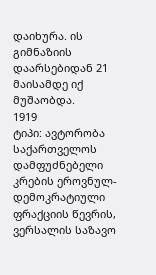დაიხურა. ის გიმნაზიის დაარსებიდან 21 მაისამდე იქ მუშაობდა.
1919
ტიპი: ავტორობა
საქართველოს დამფუძნებელი კრების ეროვნულ-დემოკრატიული ფრაქციის წევრის, ვერსალის საზავო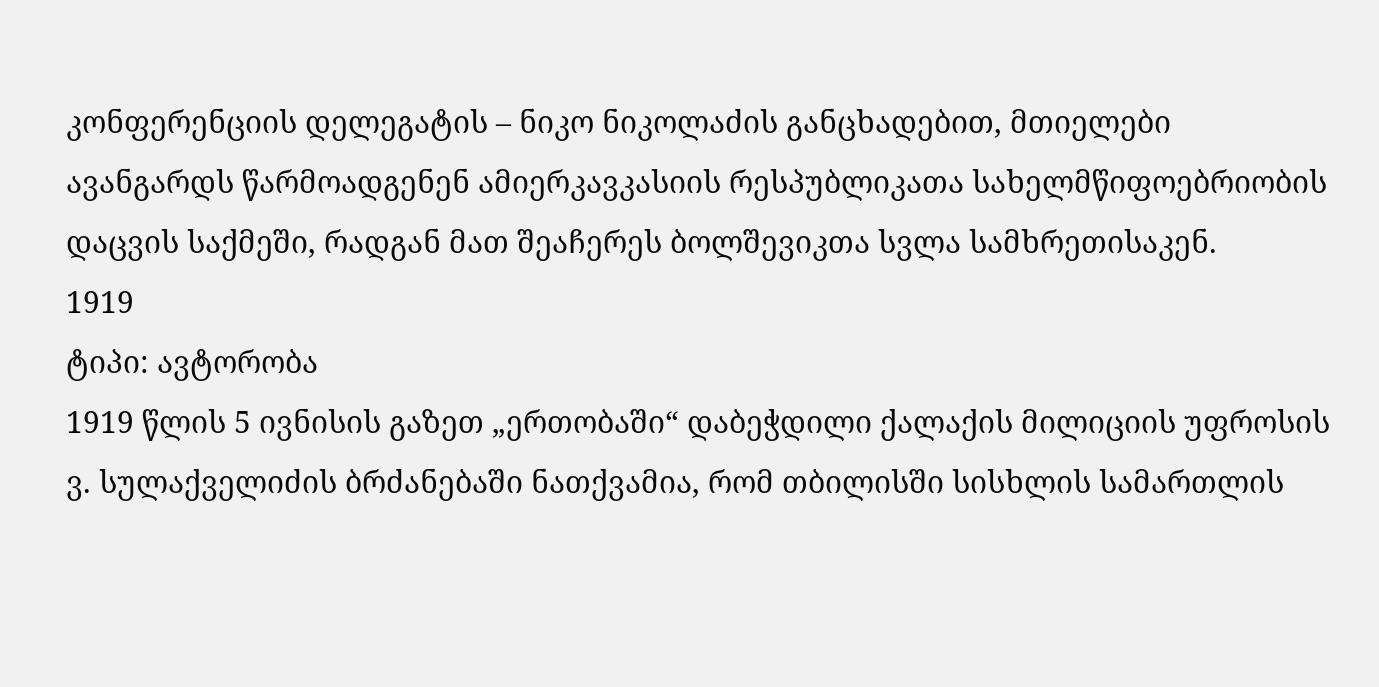კონფერენციის დელეგატის – ნიკო ნიკოლაძის განცხადებით, მთიელები ავანგარდს წარმოადგენენ ამიერკავკასიის რესპუბლიკათა სახელმწიფოებრიობის დაცვის საქმეში, რადგან მათ შეაჩერეს ბოლშევიკთა სვლა სამხრეთისაკენ.
1919
ტიპი: ავტორობა
1919 წლის 5 ივნისის გაზეთ „ერთობაში“ დაბეჭდილი ქალაქის მილიციის უფროსის ვ. სულაქველიძის ბრძანებაში ნათქვამია, რომ თბილისში სისხლის სამართლის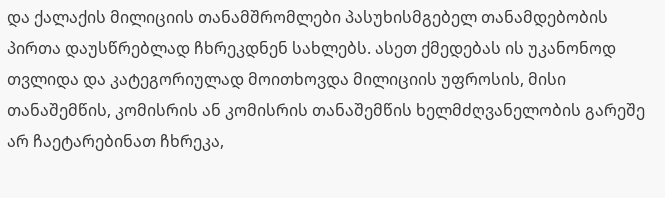და ქალაქის მილიციის თანამშრომლები პასუხისმგებელ თანამდებობის პირთა დაუსწრებლად ჩხრეკდნენ სახლებს. ასეთ ქმედებას ის უკანონოდ თვლიდა და კატეგორიულად მოითხოვდა მილიციის უფროსის, მისი თანაშემწის, კომისრის ან კომისრის თანაშემწის ხელმძღვანელობის გარეშე არ ჩაეტარებინათ ჩხრეკა,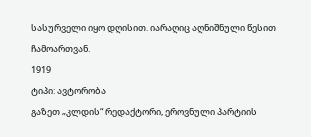სასურველი იყო დღისით. იარაღიც აღნიშნული წესით ჩამოართვან.
1919
ტიპი: ავტორობა
გაზეთ „კლდის“ რედაქტორი, ეროვნული პარტიის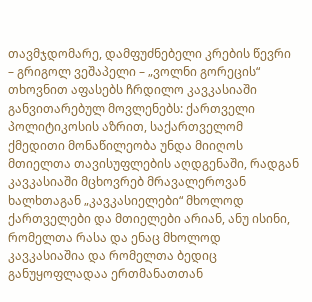თავმჯდომარე, დამფუძნებელი კრების წევრი – გრიგოლ ვეშაპელი – „ვოლნი გორეცის“ თხოვნით აფასებს ჩრდილო კავკასიაში განვითარებულ მოვლენებს: ქართველი პოლიტიკოსის აზრით, საქართველომ ქმედითი მონაწილეობა უნდა მიიღოს მთიელთა თავისუფლების აღდგენაში, რადგან კავკასიაში მცხოვრებ მრავალეროვან ხალხთაგან „კავკასიელები“ მხოლოდ ქართველები და მთიელები არიან, ანუ ისინი, რომელთა რასა და ენაც მხოლოდ კავკასიაშია და რომელთა ბედიც განუყოფლადაა ერთმანათთან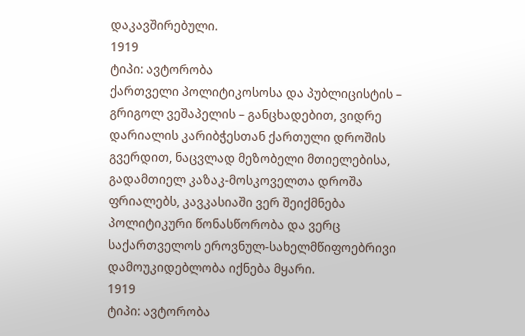დაკავშირებული.
1919
ტიპი: ავტორობა
ქართველი პოლიტიკოსოსა და პუბლიცისტის – გრიგოლ ვეშაპელის – განცხადებით, ვიდრე დარიალის კარიბჭესთან ქართული დროშის გვერდით, ნაცვლად მეზობელი მთიელებისა, გადამთიელ კაზაკ-მოსკოველთა დროშა ფრიალებს, კავკასიაში ვერ შეიქმნება პოლიტიკური წონასწორობა და ვერც საქართველოს ეროვნულ-სახელმწიფოებრივი დამოუკიდებლობა იქნება მყარი.
1919
ტიპი: ავტორობა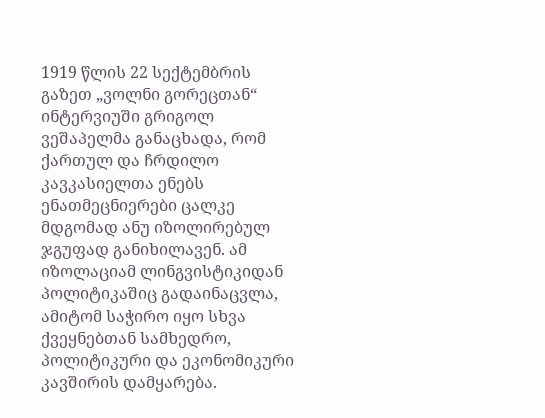1919 წლის 22 სექტემბრის გაზეთ „ვოლნი გორეცთან“ ინტერვიუში გრიგოლ ვეშაპელმა განაცხადა, რომ ქართულ და ჩრდილო კავკასიელთა ენებს ენათმეცნიერები ცალკე მდგომად ანუ იზოლირებულ ჯგუფად განიხილავენ. ამ იზოლაციამ ლინგვისტიკიდან პოლიტიკაშიც გადაინაცვლა, ამიტომ საჭირო იყო სხვა ქვეყნებთან სამხედრო, პოლიტიკური და ეკონომიკური კავშირის დამყარება.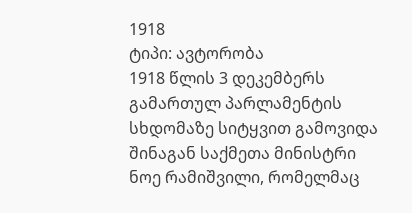1918
ტიპი: ავტორობა
1918 წლის 3 დეკემბერს გამართულ პარლამენტის სხდომაზე სიტყვით გამოვიდა შინაგან საქმეთა მინისტრი ნოე რამიშვილი, რომელმაც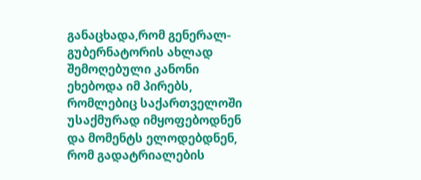განაცხადა,რომ გენერალ-გუბერნატორის ახლად შემოღებული კანონი ეხებოდა იმ პირებს, რომლებიც საქართველოში უსაქმურად იმყოფებოდნენ და მომენტს ელოდებდნენ, რომ გადატრიალების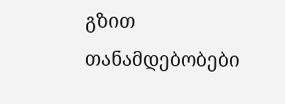გზით თანამდებობები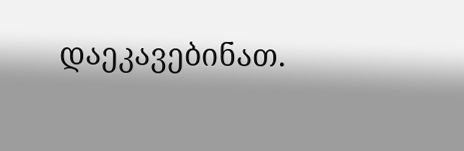დაეკავებინათ.